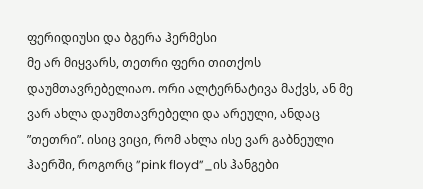ფერიდიუსი და ბგერა ჰერმესი
მე არ მიყვარს, თეთრი ფერი თითქოს დაუმთავრებელიაო. ორი ალტერნატივა მაქვს, ან მე ვარ ახლა დაუმთავრებელი და არეული, ანდაც ”თეთრი”. ისიც ვიცი, რომ ახლა ისე ვარ გაბნეული ჰაერში, როგორც ”pink floyd”_ის ჰანგები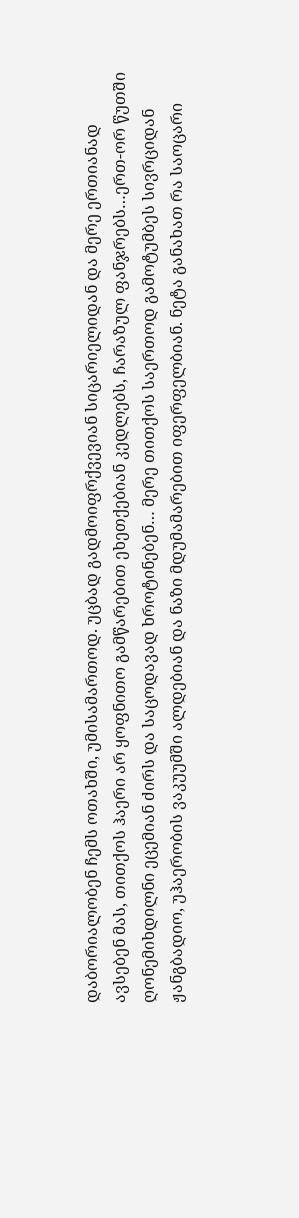დაბორიალობენ ჩემს ოთახში, უმისამართოდ. უცბად გადმოიფრქვევიან სიცარიელიდან და მერე ერთიანად ავსებენ მას, თითქოს ჰაერი არ ყოფნითო გამწარებით ეხეთქებიან კედლებს, ჩარაზულ ფანჯრებს…ერთ-ორ წუთში ღონემიხდილნი ეცემიან ძირს და საცოდავად ხროტინებენ… მერე თითქოს საერთოდ გამოტუმბეს სივრციდან ჟანგბადიო, უჰაერობის ვაკუუმში ალდებიან და ნაზი მდუმამარებით იფერფელბიან. ნეტა განახათ რა საოცარი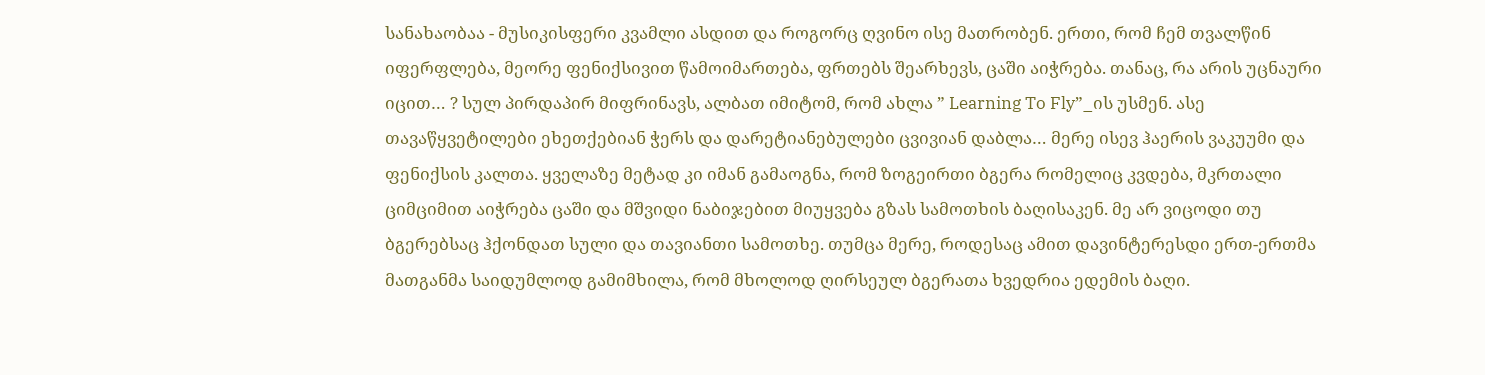სანახაობაა - მუსიკისფერი კვამლი ასდით და როგორც ღვინო ისე მათრობენ. ერთი, რომ ჩემ თვალწინ იფერფლება, მეორე ფენიქსივით წამოიმართება, ფრთებს შეარხევს, ცაში აიჭრება. თანაც, რა არის უცნაური იცით… ? სულ პირდაპირ მიფრინავს, ალბათ იმიტომ, რომ ახლა ” Learning To Fly”_ის უსმენ. ასე თავაწყვეტილები ეხეთქებიან ჭერს და დარეტიანებულები ცვივიან დაბლა… მერე ისევ ჰაერის ვაკუუმი და ფენიქსის კალთა. ყველაზე მეტად კი იმან გამაოგნა, რომ ზოგეირთი ბგერა რომელიც კვდება, მკრთალი ციმციმით აიჭრება ცაში და მშვიდი ნაბიჯებით მიუყვება გზას სამოთხის ბაღისაკენ. მე არ ვიცოდი თუ ბგერებსაც ჰქონდათ სული და თავიანთი სამოთხე. თუმცა მერე, როდესაც ამით დავინტერესდი ერთ-ერთმა მათგანმა საიდუმლოდ გამიმხილა, რომ მხოლოდ ღირსეულ ბგერათა ხვედრია ედემის ბაღი.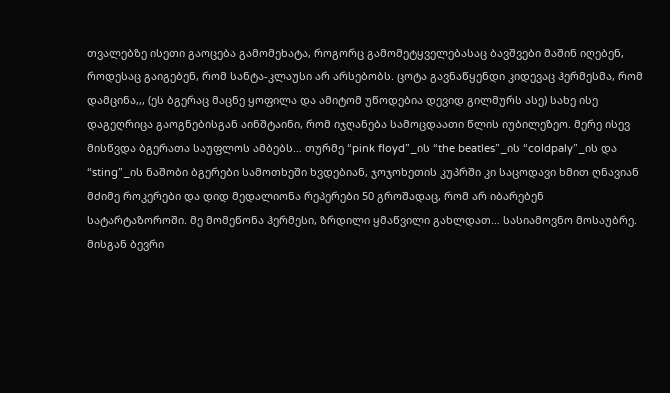თვალებზე ისეთი გაოცება გამომეხატა, როგორც გამომეტყველებასაც ბავშვები მაშინ იღებენ, როდესაც გაიგებენ, რომ სანტა-კლაუსი არ არსებობს. ცოტა გავნაწყენდი კიდევაც ჰერმესმა, რომ დამცინა,,, (ეს ბგერაც მაცნე ყოფილა და ამიტომ უწოდებია დევიდ გილმურს ასე) სახე ისე დაგეღრიცა გაოგნებისგან აინშტაინი, რომ იჯღანება სამოცდაათი წლის იუბილეზეო. მერე ისევ მისწვდა ბგერათა საუფლოს ამბებს… თურმე “pink floyd”_ის “the beatles”_ის “coldpaly”_ის და “sting”_ის ნაშობი ბგერები სამოთხეში ხვდებიან, ჯოჯოხეთის კუპრში კი საცოდავი ხმით ღნავიან მძიმე როკერები და დიდ მედალიონა რეპერები 50 გროშადაც, რომ არ იბარებენ სატარტაზოროში. მე მომეწონა ჰერმესი, ზრდილი ყმაწვილი გახლდათ… სასიამოვნო მოსაუბრე. მისგან ბევრი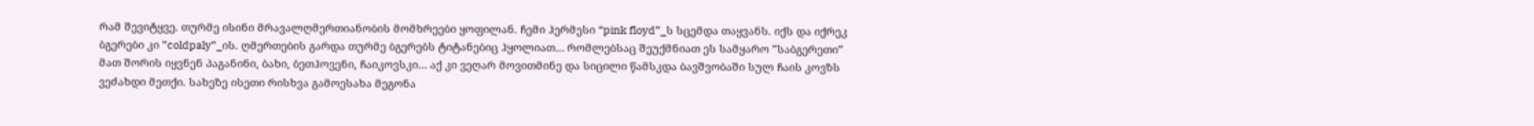რამ შევიტყვე. თურმე ისინი მრავალღმერთიანობის მომხრეები ყოფილან. ჩემი ჰერმესი “pink floyd”_ს სცემდა თაყვანს. იქს და იქრეკ ბგერები კი ”coldpaly”_ის. ღმერთების გარდა თურმე ბგერებს ტიტანებიც ჰყოლიათ… რომლებსაც შეუქმნიათ ეს სამყარო ”საბგერეთი” მათ შორის იყვნენ პაგანინი, ბახი, ბეთჰოვენი, ჩაიკოვსკი… აქ კი ვეღარ მოვითმინე და სიცილი წამსკდა ბავშვობაში სულ ჩაის კოვზს ვეძახდი მეთქი. სახეზე ისეთი რისხვა გამოესახა მეგონა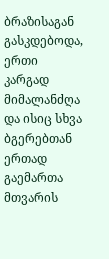ბრაზისაგან გასკდებოდა, ერთი კარგად მიმალანძღა და ისიც სხვა ბგერებთან ერთად გაემართა მთვარის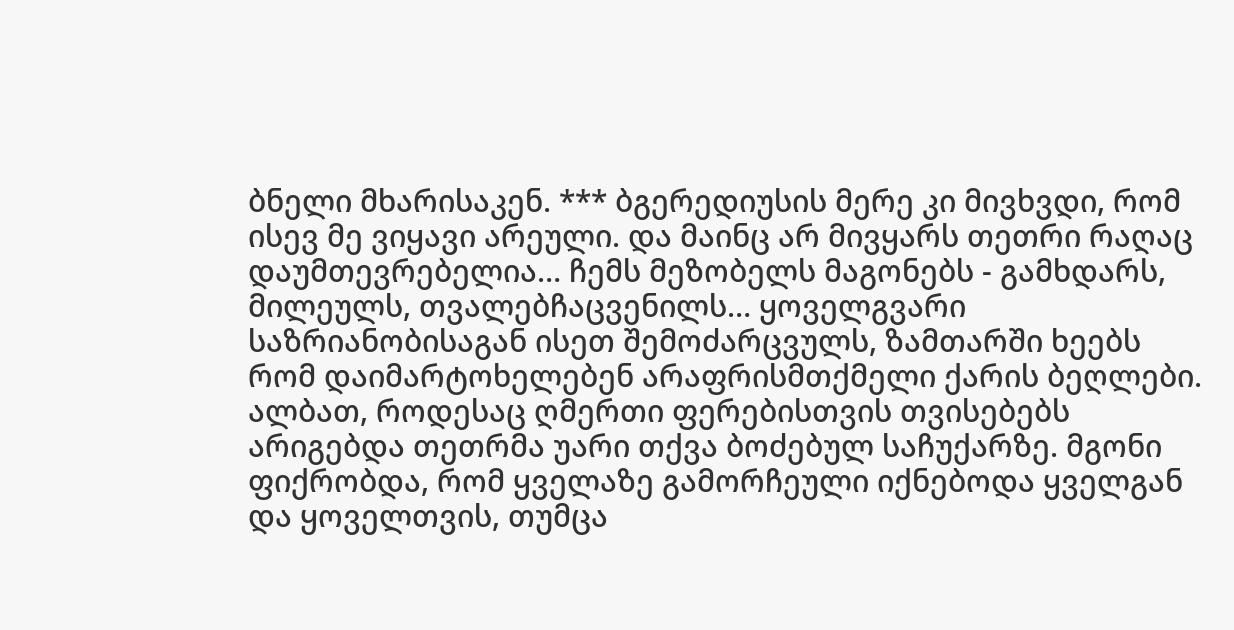ბნელი მხარისაკენ. *** ბგერედიუსის მერე კი მივხვდი, რომ ისევ მე ვიყავი არეული. და მაინც არ მივყარს თეთრი რაღაც დაუმთევრებელია… ჩემს მეზობელს მაგონებს - გამხდარს, მილეულს, თვალებჩაცვენილს… ყოველგვარი საზრიანობისაგან ისეთ შემოძარცვულს, ზამთარში ხეებს რომ დაიმარტოხელებენ არაფრისმთქმელი ქარის ბეღლები. ალბათ, როდესაც ღმერთი ფერებისთვის თვისებებს არიგებდა თეთრმა უარი თქვა ბოძებულ საჩუქარზე. მგონი ფიქრობდა, რომ ყველაზე გამორჩეული იქნებოდა ყველგან და ყოველთვის, თუმცა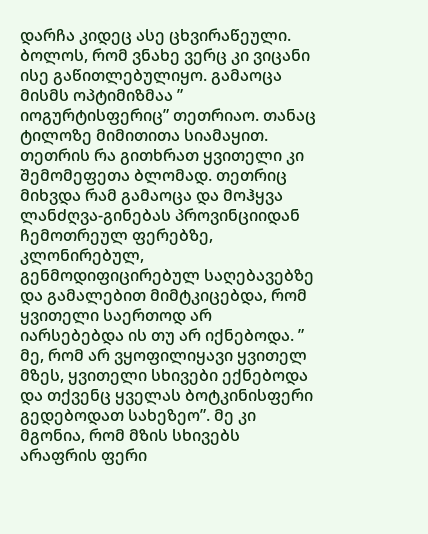დარჩა კიდეც ასე ცხვირაწეული. ბოლოს, რომ ვნახე ვერც კი ვიცანი ისე გაწითლებულიყო. გამაოცა მისმს ოპტიმიზმაა ” იოგურტისფერიც” თეთრიაო. თანაც ტილოზე მიმითითა სიამაყით. თეთრის რა გითხრათ ყვითელი კი შემომეფეთა ბლომად. თეთრიც მიხვდა რამ გამაოცა და მოჰყვა ლანძღვა-გინებას პროვინციიდან ჩემოთრეულ ფერებზე, კლონირებულ, გენმოდიფიცირებულ საღებავებზე და გამალებით მიმტკიცებდა, რომ ყვითელი საერთოდ არ იარსებებდა ის თუ არ იქნებოდა. ” მე, რომ არ ვყოფილიყავი ყვითელ მზეს, ყვითელი სხივები ექნებოდა და თქვენც ყველას ბოტკინისფერი გედებოდათ სახეზეო”. მე კი მგონია, რომ მზის სხივებს არაფრის ფერი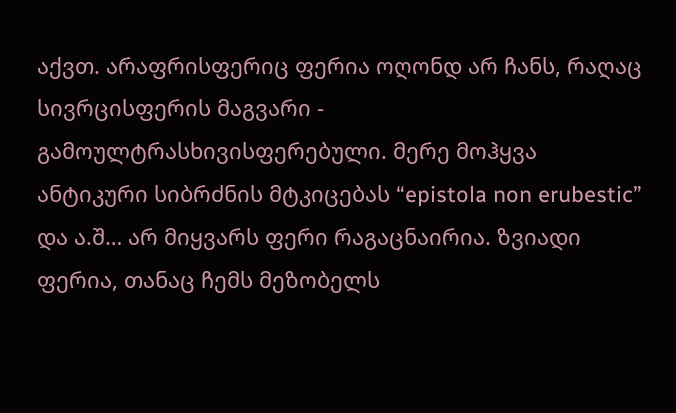აქვთ. არაფრისფერიც ფერია ოღონდ არ ჩანს, რაღაც სივრცისფერის მაგვარი - გამოულტრასხივისფერებული. მერე მოჰყვა ანტიკური სიბრძნის მტკიცებას “epistola non erubestic” და ა.შ… არ მიყვარს ფერი რაგაცნაირია. ზვიადი ფერია, თანაც ჩემს მეზობელს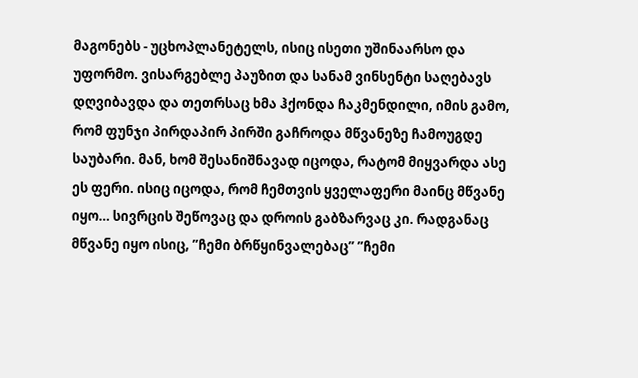მაგონებს - უცხოპლანეტელს, ისიც ისეთი უშინაარსო და უფორმო. ვისარგებლე პაუზით და სანამ ვინსენტი საღებავს დღვიბავდა და თეთრსაც ხმა ჰქონდა ჩაკმენდილი, იმის გამო, რომ ფუნჯი პირდაპირ პირში გაჩროდა მწვანეზე ჩამოუგდე საუბარი. მან, ხომ შესანიშნავად იცოდა, რატომ მიყვარდა ასე ეს ფერი. ისიც იცოდა, რომ ჩემთვის ყველაფერი მაინც მწვანე იყო… სივრცის შეწოვაც და დროის გაბზარვაც კი. რადგანაც მწვანე იყო ისიც, ”ჩემი ბრწყინვალებაც” ”ჩემი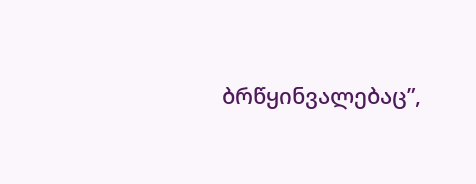ბრწყინვალებაც”,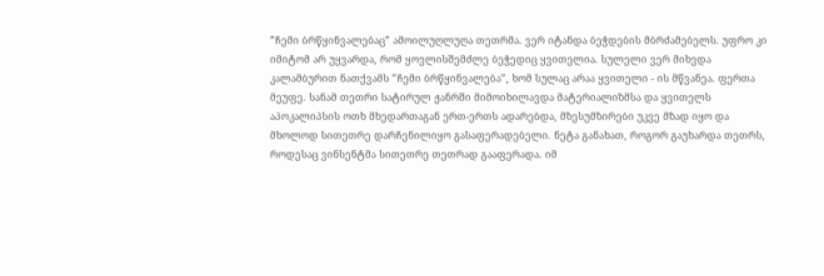”ჩემი ბრწყინვალებაც” ამოილუღლუღა თეთრმა. ვერ იტანდა ბეჭდების მბრძამებელს. უფრო კი იმიტომ არ უყვარდა, რომ ყოვლისშემძლე ბეჭედიც ყვითელია. სულელი ვერ მიხვდა კალამბურით ნათქვამს ”ჩემი ბრწყინვალება”, ხომ სულაც არაა ყვითელი - ის მწვანეა. ფერთა მეუფე. სანამ თეთრი სატირულ ჟანრში მიმოიხილავდა მატერიალიზმსა და ყვითელს აპოკალიპსის ოთხ მხედართაგან ერთ-ერთს ადარებდა, მზესუმზირები უკვე მზად იყო და მხოლოდ სითეთრე დარჩენილიყო გასაფერადებელი. ნეტა განახათ, როგორ გაუხარდა თეთრს, როდესაც ვინსენტმა სითეთრე თეთრად გააფერადა. იმ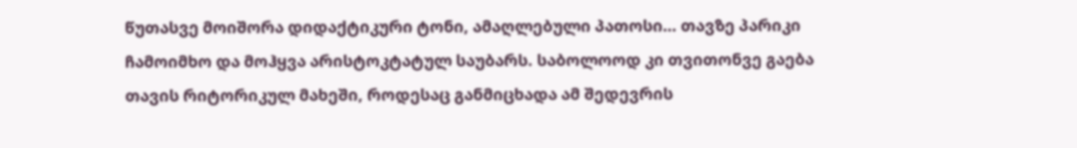წუთასვე მოიშორა დიდაქტიკური ტონი, ამაღლებული პათოსი… თავზე პარიკი ჩამოიმხო და მოჰყვა არისტოკტატულ საუბარს. საბოლოოდ კი თვითონვე გაება თავის რიტორიკულ მახეში, როდესაც განმიცხადა ამ შედევრის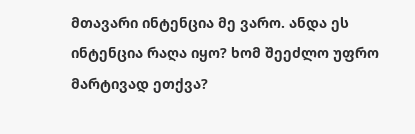მთავარი ინტენცია მე ვარო. ანდა ეს ინტენცია რაღა იყო? ხომ შეეძლო უფრო მარტივად ეთქვა?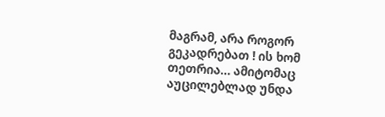მაგრამ, არა როგორ გეკადრებათ ! ის ხომ თეთრია… ამიტომაც აუცილებლად უნდა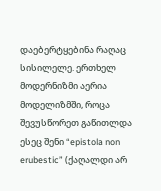დაებერტყებინა რაღაც სისილელე. ერთხელ მოდერნიზმი აერია მოდელიზმში, როცა შევუსწორეთ გაწითლდა ესეც შენი “epistola non erubestic” (ქაღალდი არ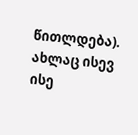წითლდება). ახლაც ისევ ისე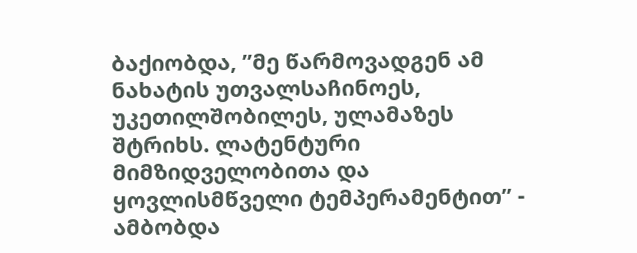ბაქიობდა, ”მე წარმოვადგენ ამ ნახატის უთვალსაჩინოეს, უკეთილშობილეს, ულამაზეს შტრიხს. ლატენტური მიმზიდველობითა და ყოვლისმწველი ტემპერამენტით” - ამბობდა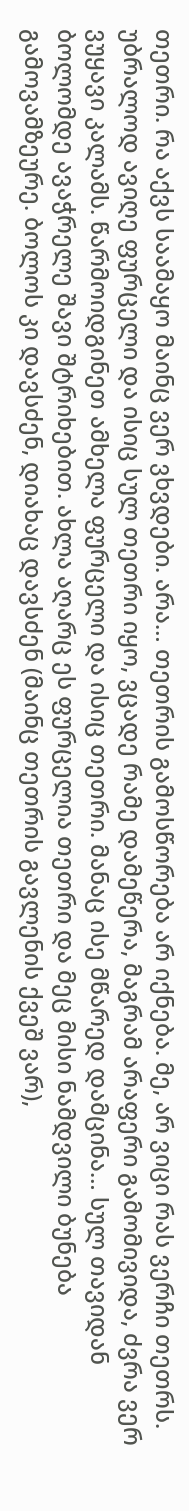თეთრი. რა აქვს საამაყო მაინც ვერ ვხვდები. არა… თეთრის გამოსწორება არ იქნება. მე, არ ვიცი რას ვერჩი თეთრს. უბრალოდ ავიღე ფურცელი და ისიც სულ თეთრი იყო, ვცადე რამე დამეწერა, მაგრამ არაფერი გამომივიდა, ძვრა ვერ ვუყავი კალამს. წარმოიდგინეთ ამხელა ფურცელი და ისიც თეთრი. მანაც ისე მწარედ დამცინა… სულ თავიდან ბოლომდე ავაჭრელე შავი შტრიხებით. ახლა აღარც ეს ფურცელია თეთრი და მეც მისი ნამდვილი ბუნება გამოვამზეურე. ბოლოს კი დავსძენ, დიახაც დავსძენ (მაინც თეთრის გავლენის ქვეშ ვარ),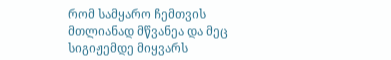რომ სამყარო ჩემთვის მთლიანად მწვანეა და მეც სიგიჟემდე მიყვარს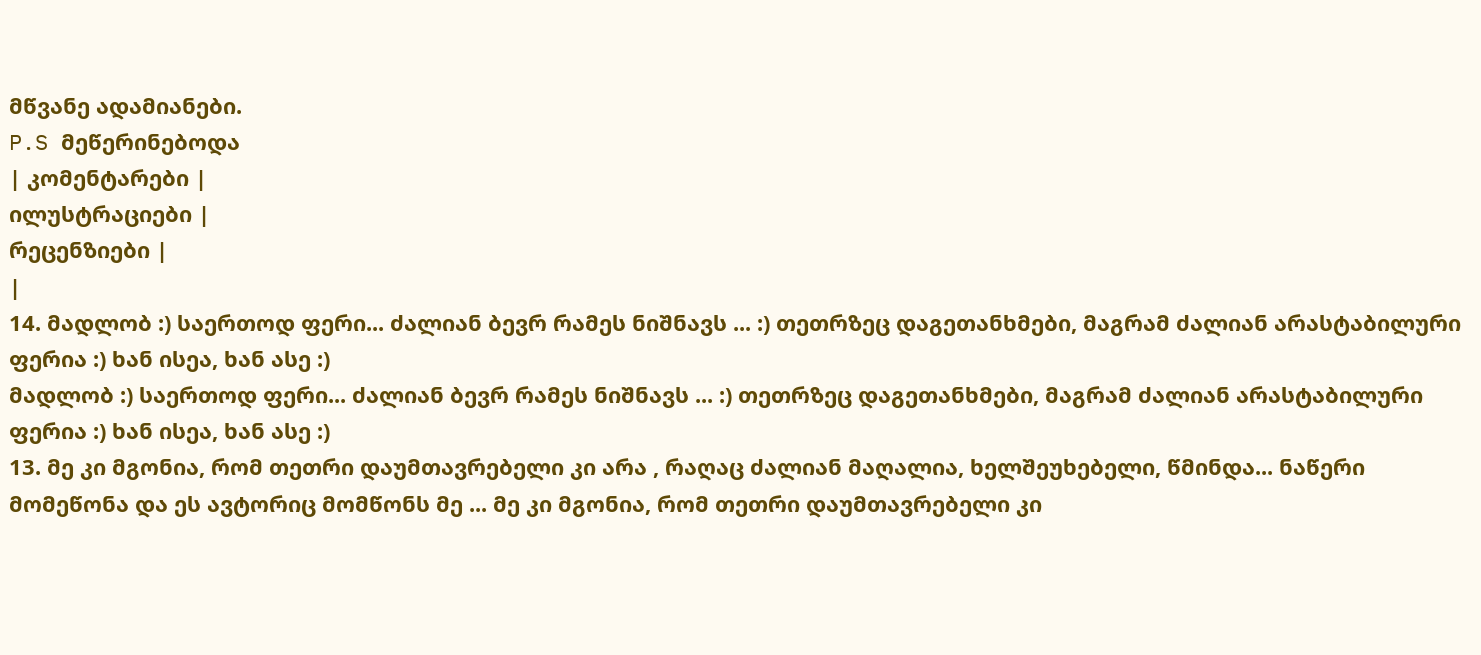მწვანე ადამიანები.
P.S მეწერინებოდა
| კომენტარები |
ილუსტრაციები |
რეცენზიები |
|
14. მადლობ :) საერთოდ ფერი... ძალიან ბევრ რამეს ნიშნავს ... :) თეთრზეც დაგეთანხმები, მაგრამ ძალიან არასტაბილური ფერია :) ხან ისეა, ხან ასე :)
მადლობ :) საერთოდ ფერი... ძალიან ბევრ რამეს ნიშნავს ... :) თეთრზეც დაგეთანხმები, მაგრამ ძალიან არასტაბილური ფერია :) ხან ისეა, ხან ასე :)
13. მე კი მგონია, რომ თეთრი დაუმთავრებელი კი არა , რაღაც ძალიან მაღალია, ხელშეუხებელი, წმინდა... ნაწერი მომეწონა და ეს ავტორიც მომწონს მე ... მე კი მგონია, რომ თეთრი დაუმთავრებელი კი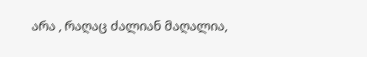არა , რაღაც ძალიან მაღალია,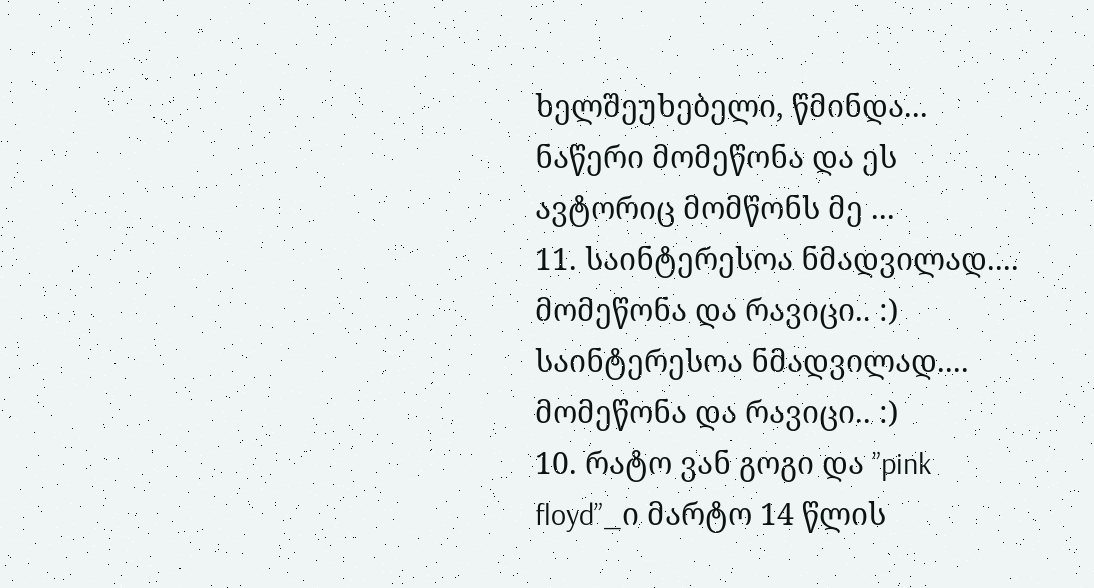ხელშეუხებელი, წმინდა... ნაწერი მომეწონა და ეს ავტორიც მომწონს მე ...
11. საინტერესოა ნმადვილად.... მომეწონა და რავიცი.. :) საინტერესოა ნმადვილად.... მომეწონა და რავიცი.. :)
10. რატო ვან გოგი და ”pink floyd”_ი მარტო 14 წლის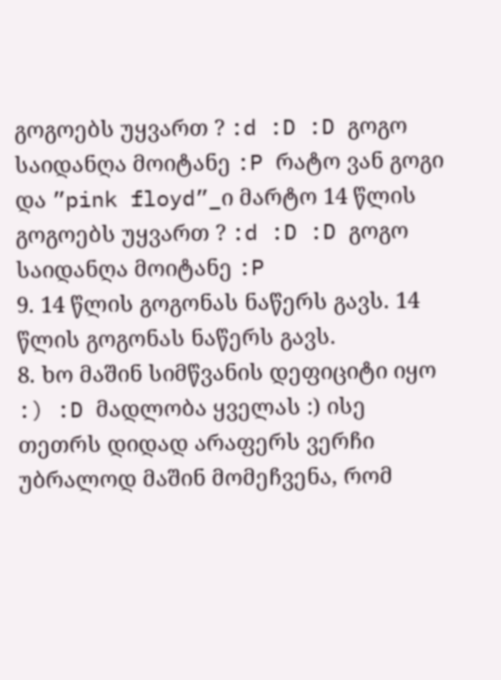გოგოებს უყვართ ? :d :D :D გოგო საიდანღა მოიტანე :P რატო ვან გოგი და ”pink floyd”_ი მარტო 14 წლის გოგოებს უყვართ ? :d :D :D გოგო საიდანღა მოიტანე :P
9. 14 წლის გოგონას ნაწერს გავს. 14 წლის გოგონას ნაწერს გავს.
8. ხო მაშინ სიმწვანის დეფიციტი იყო :) :D მადლობა ყველას :) ისე თეთრს დიდად არაფერს ვერჩი უბრალოდ მაშინ მომეჩვენა, რომ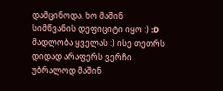დამცინოდა. ხო მაშინ სიმწვანის დეფიციტი იყო :) :D მადლობა ყველას :) ისე თეთრს დიდად არაფერს ვერჩი უბრალოდ მაშინ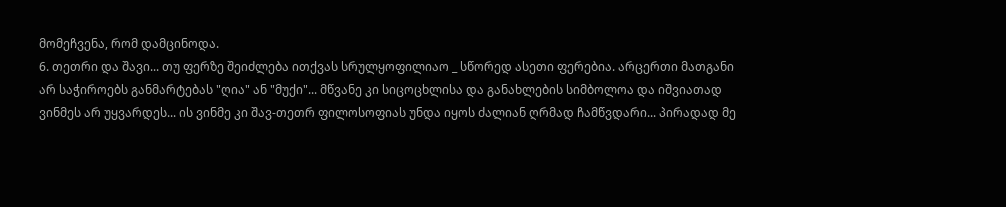მომეჩვენა, რომ დამცინოდა.
6. თეთრი და შავი... თუ ფერზე შეიძლება ითქვას სრულყოფილიაო _ სწორედ ასეთი ფერებია. არცერთი მათგანი არ საჭიროებს განმარტებას "ღია" ან "მუქი"... მწვანე კი სიცოცხლისა და განახლების სიმბოლოა და იშვიათად ვინმეს არ უყვარდეს... ის ვინმე კი შავ-თეთრ ფილოსოფიას უნდა იყოს ძალიან ღრმად ჩამწვდარი... პირადად მე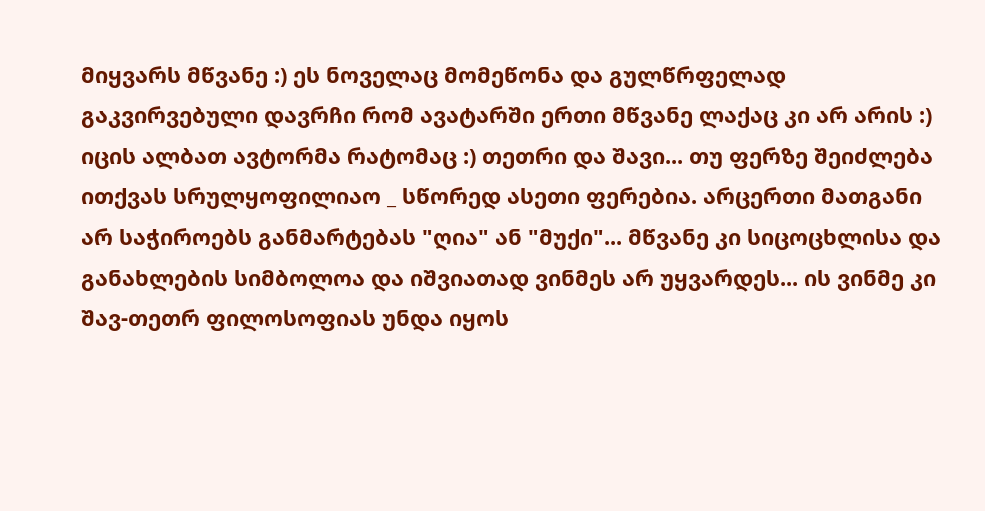მიყვარს მწვანე :) ეს ნოველაც მომეწონა და გულწრფელად გაკვირვებული დავრჩი რომ ავატარში ერთი მწვანე ლაქაც კი არ არის :) იცის ალბათ ავტორმა რატომაც :) თეთრი და შავი... თუ ფერზე შეიძლება ითქვას სრულყოფილიაო _ სწორედ ასეთი ფერებია. არცერთი მათგანი არ საჭიროებს განმარტებას "ღია" ან "მუქი"... მწვანე კი სიცოცხლისა და განახლების სიმბოლოა და იშვიათად ვინმეს არ უყვარდეს... ის ვინმე კი შავ-თეთრ ფილოსოფიას უნდა იყოს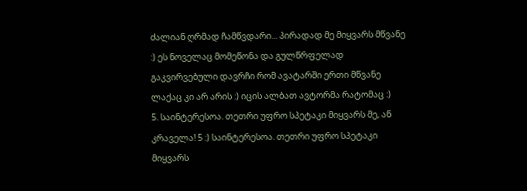ძალიან ღრმად ჩამწვდარი... პირადად მე მიყვარს მწვანე :) ეს ნოველაც მომეწონა და გულწრფელად გაკვირვებული დავრჩი რომ ავატარში ერთი მწვანე ლაქაც კი არ არის :) იცის ალბათ ავტორმა რატომაც :)
5. საინტერესოა. თეთრი უფრო სპეტაკი მიყვარს მე, ან კრაველა! 5 :) საინტერესოა. თეთრი უფრო სპეტაკი მიყვარს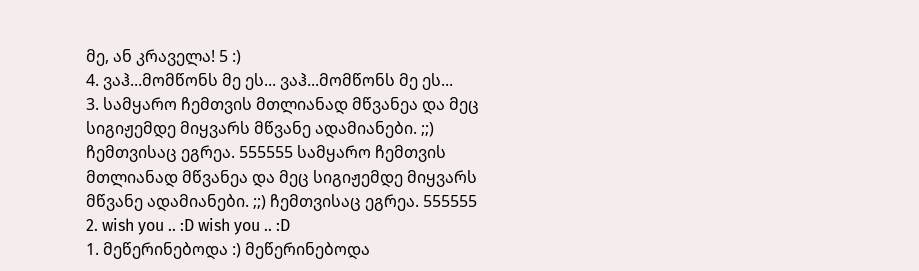მე, ან კრაველა! 5 :)
4. ვაჰ...მომწონს მე ეს... ვაჰ...მომწონს მე ეს...
3. სამყარო ჩემთვის მთლიანად მწვანეა და მეც სიგიჟემდე მიყვარს მწვანე ადამიანები. ;;) ჩემთვისაც ეგრეა. 555555 სამყარო ჩემთვის მთლიანად მწვანეა და მეც სიგიჟემდე მიყვარს მწვანე ადამიანები. ;;) ჩემთვისაც ეგრეა. 555555
2. wish you .. :D wish you .. :D
1. მეწერინებოდა :) მეწერინებოდა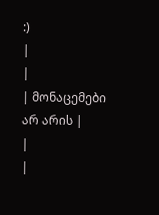:)
|
|
| მონაცემები არ არის |
|
|